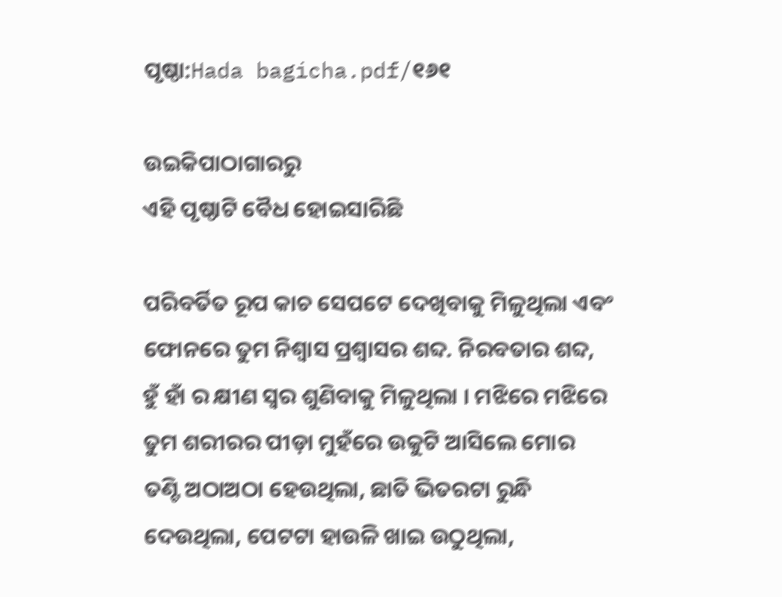ପୃଷ୍ଠା:Hada bagicha.pdf/୧୬୧

ଉଇକିପାଠାଗାର‌ରୁ
ଏହି ପୃଷ୍ଠାଟି ବୈଧ ହୋଇସାରିଛି

ପରିବର୍ତିତ ରୂପ କାଚ ସେପଟେ ଦେଖିବାକୁ ମିଳୁଥିଲା ଏବଂ ଫୋନରେ ତୁମ ନିଶ୍ୱାସ ପ୍ରଶ୍ୱାସର ଶବ୍ଦ. ନିରବତାର ଶବ୍ଦ, ହୁଁ ହାଁ ର କ୍ଷୀଣ ସ୍ୱର ଶୁଣିବାକୁ ମିଳୁଥିଲା । ମଝିରେ ମଝିରେ ତୁମ ଶରୀରର ପୀଡ଼ା ମୁହଁରେ ଉକୁଟି ଆସିଲେ ମୋର ତଣ୍ଟି ଅଠାଅଠା ହେଉଥିଲା, ଛାତି ଭିତରଟା ରୁନ୍ଧି ଦେଉଥିଲା, ପେଟଟା ହାଉଳି ଖାଇ ଉଠୁଥିଲା,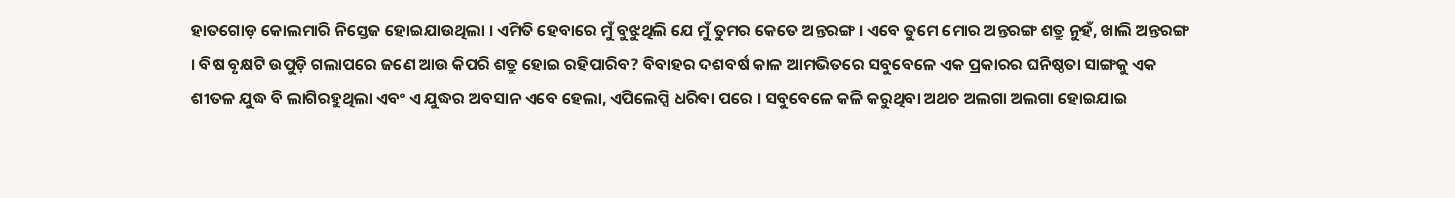ହାତଗୋଡ଼ କୋଲମାରି ନିସ୍ତେଜ ହୋଇଯାଉଥିଲା । ଏମିତି ହେବାରେ ମୁଁ ବୁଝୁଥିଲି ଯେ ମୁଁ ତୁମର କେତେ ଅନ୍ତରଙ୍ଗ । ଏବେ ତୁମେ ମୋର ଅନ୍ତରଙ୍ଗ ଶତ୍ରୁ ନୁହଁ, ଖାଲି ଅନ୍ତରଙ୍ଗ । ବିଷ ବୃକ୍ଷଟି ଉପୁଡ଼ି ଗଲାପରେ ଜଣେ ଆଉ କିପରି ଶତ୍ରୁ ହୋଇ ରହିପାରିବ? ବିବାହର ଦଶବର୍ଷ କାଳ ଆମଭିତରେ ସବୁବେଳେ ଏକ ପ୍ରକାରର ଘନିଷ୍ଠତା ସାଙ୍ଗକୁ ଏକ ଶୀତଳ ଯୁଦ୍ଧ ବି ଲାଗିରହୁଥିଲା ଏବଂ ଏ ଯୁଦ୍ଧର ଅବସାନ ଏବେ ହେଲା, ଏପିଲେପ୍ସି ଧରିବା ପରେ । ସବୁବେଳେ କଳି କରୁଥିବା ଅଥଚ ଅଲଗା ଅଲଗା ହୋଇଯାଇ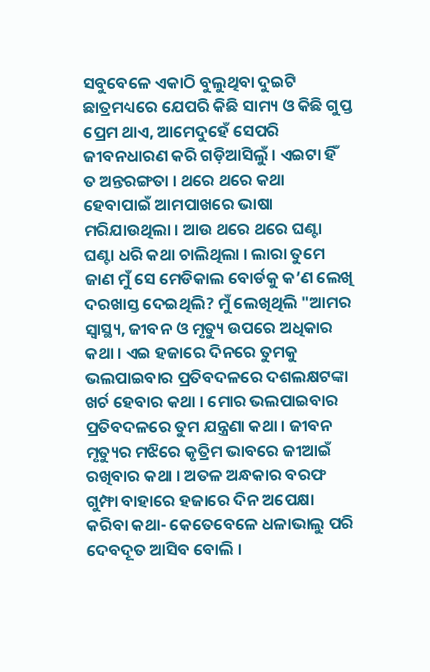ସବୁବେଳେ ଏକାଠି ବୁଲୁଥିବା ଦୁଇଟି ଛାତ୍ରମଧ୍ୟରେ ଯେପରି କିଛି ସାମ୍ୟ ଓ କିଛି ଗୁପ୍ତ ପ୍ରେମ ଥାଏ, ଆମେଦୁହେଁ ସେପରି ଜୀବନଧାରଣ କରି ଗଡ଼ିଆସିଲୁଁ । ଏଇଟା ହିଁ ତ ଅନ୍ତରଙ୍ଗତା । ଥରେ ଥରେ କଥା ହେବାପାଇଁ ଆମପାଖରେ ଭାଷା ମରିଯାଉଥିଲା । ଆଉ ଥରେ ଥରେ ଘଣ୍ଟା ଘଣ୍ଟା ଧରି କଥା ଚାଲିଥିଲା । ଲାରା ତୁମେ ଜାଣ ମୁଁ ସେ ମେଡିକାଲ ବୋର୍ଡକୁ କ’ଣ ଲେଖି ଦରଖାସ୍ତ ଦେଇଥିଲି? ମୁଁ ଲେଖିଥିଲି "ଆମର ସ୍ୱାସ୍ଥ୍ୟ, ଜୀବନ ଓ ମୃତ୍ୟୁ ଉପରେ ଅଧିକାର କଥା । ଏଇ ହଜାରେ ଦିନରେ ତୁମକୁ ଭଲପାଇବାର ପ୍ରତିବଦଳରେ ଦଶଲକ୍ଷଟଙ୍କା ଖର୍ଚ ହେବାର କଥା । ମୋର ଭଲପାଇବାର ପ୍ରତିବଦଳରେ ତୁମ ଯନ୍ତ୍ରଣା କଥା । ଜୀବନ ମୃତ୍ୟୁର ମଝିରେ କୃତ୍ରିମ ଭାବରେ ଜୀଆଇଁ ରଖିବାର କଥା । ଅତଳ ଅନ୍ଧକାର ବରଫ ଗୁମ୍ଫା ବାହାରେ ହଜାରେ ଦିନ ଅପେକ୍ଷା କରିବା କଥା- କେତେବେଳେ ଧଳାଭାଲୁ ପରି ଦେବଦୂତ ଆସିବ ବୋଲି ।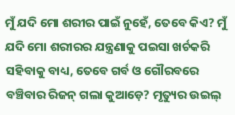ମୁଁ ଯଦି ମୋ ଶରୀର ପାଇଁ ନୁହେଁ, ତେବେ କିଏ? ମୁଁ ଯଦି ମୋ ଶରୀରର ଯନ୍ତ୍ରଣାକୁ ପଇସା ଖର୍ଚକରି ସହିବାକୁ ବାଧ୍ୟ, ତେବେ ଗର୍ବ ଓ ଗୌରବରେ ବଞ୍ଚିବାର ରିଜନ୍ ଗଲା କୁଆଡ଼େ? ମୃତ୍ୟୁର ଉଇଲ୍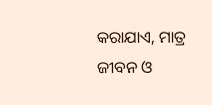କରାଯାଏ, ମାତ୍ର ଜୀବନ ଓ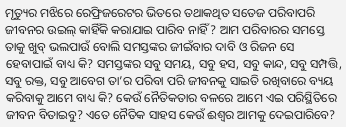ମୃତ୍ୟୁର ମଝିରେ ରେଫ୍ରିଜରେଟର ଭିତରେ ତଥାକଥିତ ସତେଜ ପରିବାପରି ଜୀବନର ଉଇଲ୍ କାହିଁକି କରାଯାଇ ପାରିବ ନାହିଁ? ଆମ ପରିବାରର ସମସ୍ତେ ତାକୁ ଖୁବ୍ ଭଲପାଉଁ ବୋଲି ସମସ୍ତଙ୍କର ଜୀଇଁବାର ଦାବି ଓ ରିଜନ ସେ ହେବାପାଇଁ ବାଧ୍ୟ କି? ସମସ୍ତଙ୍କର ସବୁ ସମୟ, ସବୁ ହସ, ସବୁ କାନ୍ଦ, ସବୁ ସମ୍ପତ୍ତି, ସବୁ ରକ୍ତ, ସବୁ ଆବେଗ ତା’ର ପରିବା ପରି ଜୀବନକୁ ସାଇତି ରଖିବାରେ ବ୍ୟୟ କରିବାକୁ ଆମେ ବାଧ୍ୟ କି? କେଉଁ ନୈତିକତାର ବଳରେ ଆମେ ଏଇ ପରିସ୍ଥିତିରେ ଜୀବନ ବିତାଇବୁ? ଏତେ ନୈତିକ ସାହସ କେଉଁ ଈଶ୍ୱର ଆମକୁ ଦେଇପାରିବେ?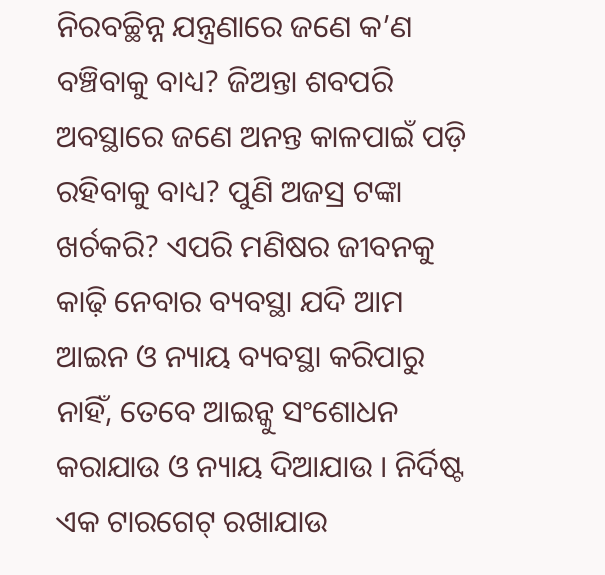ନିରବଚ୍ଛିନ୍ନ ଯନ୍ତ୍ରଣାରେ ଜଣେ କ’ଣ ବଞ୍ଚିବାକୁ ବାଧ୍ୟ? ଜିଅନ୍ତା ଶବପରି ଅବସ୍ଥାରେ ଜଣେ ଅନନ୍ତ କାଳପାଇଁ ପଡ଼ି ରହିବାକୁ ବାଧ୍ୟ? ପୁଣି ଅଜସ୍ର ଟଙ୍କା ଖର୍ଚକରି? ଏପରି ମଣିଷର ଜୀବନକୁ କାଢ଼ି ନେବାର ବ୍ୟବସ୍ଥା ଯଦି ଆମ ଆଇନ ଓ ନ୍ୟାୟ ବ୍ୟବସ୍ଥା କରିପାରୁ ନାହିଁ, ତେବେ ଆଇନ୍କୁ ସଂଶୋଧନ କରାଯାଉ ଓ ନ୍ୟାୟ ଦିଆଯାଉ । ନିର୍ଦିଷ୍ଟ ଏକ ଟାରଗେଟ୍ ରଖାଯାଉ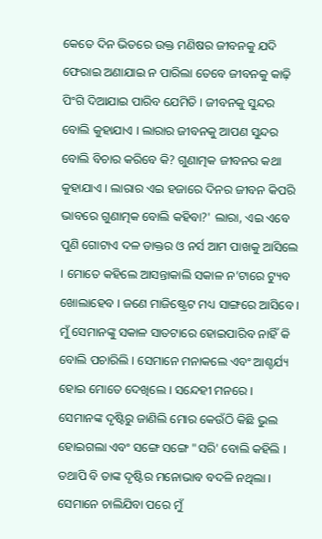କେତେ ଦିନ ଭିତରେ ଉକ୍ତ ମଣିଷର ଜୀବନକୁ ଯଦି ଫେରାଇ ଅଣାଯାଇ ନ ପାରିଲା ତେବେ ଜୀବନକୁ କାଢ଼ି ପିଂଗି ଦିଆଯାଇ ପାରିବ ଯେମିତି । ଜୀବନକୁ ସୁନ୍ଦର ବୋଲି କୁହାଯାଏ । ଲାରାର ଜୀବନକୁ ଆପଣ ସୁନ୍ଦର ବୋଲି ବିଚାର କରିବେ କି? ଗୁଣାତ୍ମକ ଜୀବନର କଥା କୁହାଯାଏ । ଲାରାର ଏଇ ହଜାରେ ଦିନର ଜୀବନ କିପରି ଭାବରେ ଗୁଣାତ୍ମକ ବୋଲି କହିବା?' ଲାରା, ଏଇ ଏବେ ପୁଣି ଗୋଟାଏ ଦଳ ଡାକ୍ତର ଓ ନର୍ସ ଆମ ପାଖକୁ ଆସିଲେ । ମୋତେ କହିଲେ ଆସନ୍ତାକାଲି ସକାଳ ନ’ଟାରେ ଟ୍ୟୁବ ଖୋଲାହେବ । ଜଣେ ମାଜିଷ୍ଟ୍ରେଟ ମଧ୍ୟ ସାଙ୍ଗରେ ଆସିବେ । ମୁଁ ସେମାନଙ୍କୁ ସକାଳ ସାତଟାରେ ହୋଇପାରିବ ନାହିଁ କି ବୋଲି ପଚାରିଲି । ସେମାନେ ମନାକଲେ ଏବଂ ଆଶ୍ଚର୍ଯ୍ୟ ହୋଇ ମୋତେ ଦେଖିଲେ । ସନ୍ଦେହୀ ମନରେ । ସେମାନଙ୍କ ଦୃଷ୍ଟିରୁ ଜାଣିଲି ମୋର କେଉଁଠି କିଛି ଭୁଲ ହୋଇଗଲା ଏବଂ ସଙ୍ଗେ ସଙ୍ଗେ "ସରି' ବୋଲି କହିଲି । ତଥାପି ବି ତାଙ୍କ ଦୃଷ୍ଟିର ମନୋଭାବ ବଦଳି ନଥିଲା । ସେମାନେ ଚାଲିଯିବା ପରେ ମୁଁ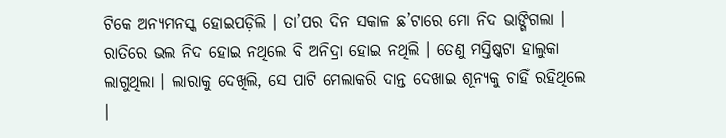ଟିକେ ଅନ୍ୟମନସ୍କ ହୋଇପଡ଼ିଲି । ତା’ପର ଦିନ ସକାଳ ଛ’ଟାରେ ମୋ ନିଦ ଭାଙ୍ଗିଗଲା । ରାତିରେ ଭଲ ନିଦ ହୋଇ ନଥିଲେ ବି ଅନିଦ୍ରା ହୋଇ ନଥିଲି । ତେଣୁ ମସ୍ତିଷ୍କଟା ହାଲୁକା ଲାଗୁଥିଲା । ଲାରାକୁ ଦେଖିଲି, ସେ ପାଟି ମେଲାକରି ଦାନ୍ତ ଦେଖାଇ ଶୂନ୍ୟକୁ ଚାହିଁ ରହିଥିଲେ ।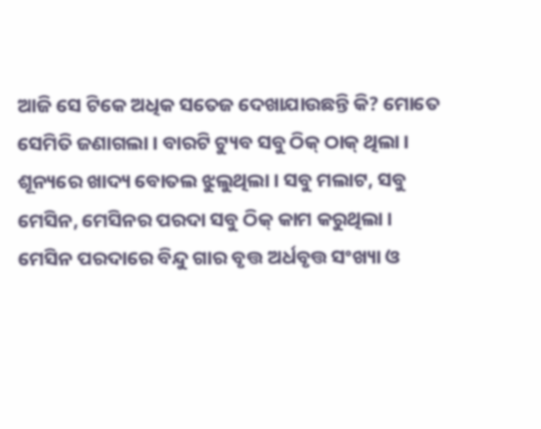ଆଜି ସେ ଟିକେ ଅଧିକ ସତେଜ ଦେଖାଯାଉଛନ୍ତି କି? ମୋତେ ସେମିତି ଜଣାଗଲା । ବାରଟି ଟ୍ୟୁବ ସବୁ ଠିକ୍ ଠାକ୍ ଥିଲା । ଶୂନ୍ୟରେ ଖାଦ୍ୟ ବୋତଲ ଝୁଲୁଥିଲା । ସବୁ ମଲାଟ, ସବୁ ମେସିନ, ମେସିନର ପରଦା ସବୁ ଠିକ୍ କାମ କରୁଥିଲା । ମେସିନ ପରଦାରେ ବିନ୍ଦୁ ଗାର ବୃତ୍ତ ଅର୍ଧବୃତ୍ତ ସଂଖ୍ୟା ଓ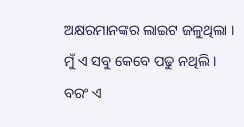ଅକ୍ଷରମାନଙ୍କର ଲାଇଟ ଜଳୁଥିଲା । ମୁଁ ଏ ସବୁ କେବେ ପଢୁ ନଥିଲି । ବରଂ ଏ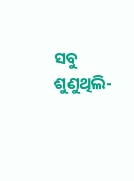ସବୁ ଶୁଣୁଥିଲି-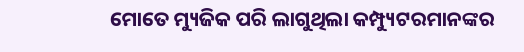ମୋତେ ମ୍ୟୁଜିକ ପରି ଲାଗୁଥିଲା କମ୍ପ୍ୟୁଟରମାନଙ୍କର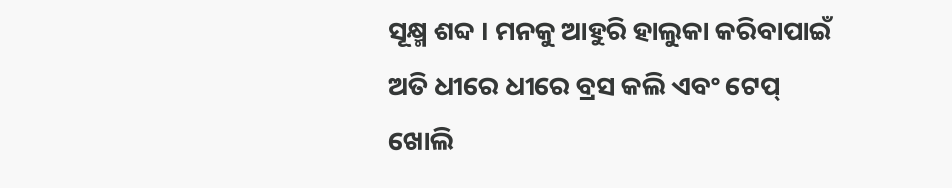ସୂକ୍ଷ୍ମ ଶବ୍ଦ । ମନକୁ ଆହୁରି ହାଲୁକା କରିବାପାଇଁ ଅତି ଧୀରେ ଧୀରେ ବ୍ରସ କଲି ଏବଂ ଟେପ୍ ଖୋଲି